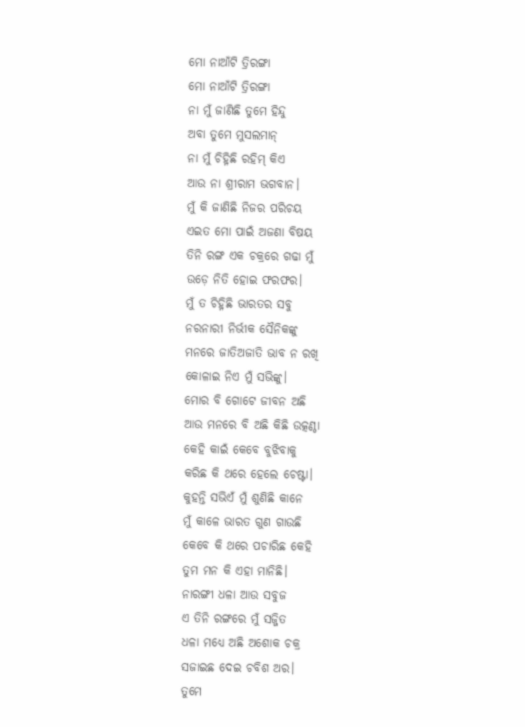ମୋ ନାଆଁଟି ତ୍ରିରଙ୍ଗା
ମୋ ନାଆଁଟି ତ୍ରିରଙ୍ଗା
ନା ମୁଁ ଜାଣିଛି ତୁମେ ହିନ୍ଦୁ
ଅବା ତୁମେ ମୁସଲମାନ୍
ନା ମୁଁ ଚିହ୍ନିଛି ରହିମ୍ କିଏ
ଆଉ ନା ଶ୍ରୀରାମ ଭଗବାନ।
ମୁଁ କି ଜାଣିଛି ନିଜର ପରିଚୟ
ଏଇତ ମୋ ପାଇଁ ଅଜଣା ବିଷୟ
ତିନି ରଙ୍ଗ ଏକ ଚକ୍ରରେ ଗଢା ମୁଁ
ଉଡ଼େ ନିତି ହୋଇ ଫରଫର।
ମୁଁ ତ ଚିହ୍ନିଛି ଭାରତର ସବୁ
ନରନାରୀ ନିର୍ଭୀକ ସୈନିକଙ୍କୁ
ମନରେ ଜାତିଅଜାତି ଭାବ ନ ରଖି
କୋଳାଇ ନିଏ ମୁଁ ସଭିଙ୍କୁ।
ମୋର ବି ଗୋଟେ ଜୀବନ ଅଛି
ଆଉ ମନରେ ବି ଅଛି କିଛି ଉତ୍କଣ୍ଠା
କେହି କାଇଁ କେବେ ବୁଝିବାକୁ
କରିଛ କି ଥରେ ହେଲେ ଚେଷ୍ଟା।
କୁହନ୍ତି ସଭିଏଁ ମୁଁ ଶୁଣିଛି କାନେ
ମୁଁ କାଳେ ଭାରତ ଗୁଣ ଗାଉଛି
କେବେ କି ଥରେ ପଚାରିଛ କେହି
ତୁମ ମନ କି ଏହା ମାନିଛି।
ନାରଙ୍ଗୀ ଧଳା ଆଉ ସବୁଜ
ଏ ତିନି ରଙ୍ଗରେ ମୁଁ ସଜ୍ଜିତ
ଧଳା ମଧ୍ୟେ ଅଛି ଅଶୋକ ଚକ୍ର
ସଜାଇଛ ଦେଇ ଚବିଶ ଅର।
ତୁମେ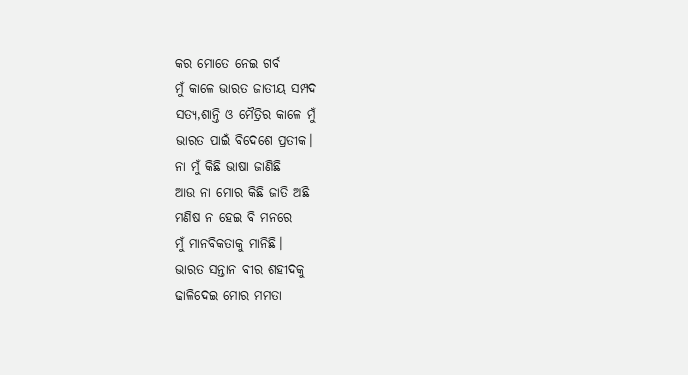କର ମୋତେ ନେଇ ଗର୍ବ
ମୁଁ କାଳେ ଭାରତ ଜାତୀୟ ସମ୍ପଦ
ସତ୍ୟ,ଶାନ୍ତି ଓ ମୈତ୍ରିର କାଳେ ମୁଁ
ଭାରତ ପାଇଁ ବିଦେଶେ ପ୍ରତୀକ।
ନା ମୁଁ କିଛି ଭାଷା ଜାଣିଛି
ଆଉ ନା ମୋର କିଛି ଜାତି ଅଛି
ମଣିଷ ନ ହେଇ ବି ମନରେ
ମୁଁ ମାନବିକତାକୁ ମାନିଛି।
ଭାରତ ସନ୍ତାନ ବୀର ଶହୀଦକୁ
ଢାଳିଦେଇ ମୋର ମମତା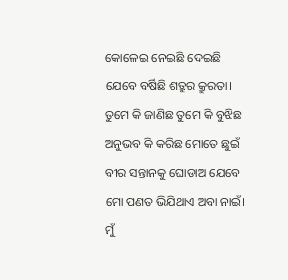କୋଳେଇ ନେଇଛି ଦେଇଛି
ଯେବେ ବର୍ଷିଛି ଶତ୍ରୁର କ୍ରୁରତା।
ତୁମେ କି ଜାଣିଛ ତୁମେ କି ବୁଝିଛ
ଅନୁଭବ କି କରିଛ ମୋତେ ଛୁଇଁ
ବୀର ସନ୍ତାନକୁ ଘୋଡାଅ ଯେବେ
ମୋ ପଣତ ଭିଯିଥାଏ ଅବା ନାଇଁ।
ମୁଁ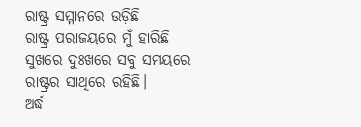ରାଷ୍ଟ୍ର ସମ୍ମାନରେ ଉଡ଼ିଛି
ରାଷ୍ଟ୍ର ପରାଜୟରେ ମୁଁ ହାରିଛି
ସୁଖରେ ଦୁଃଖରେ ସବୁ ସମୟରେ
ରାଷ୍ଟ୍ରର ସାଥିରେ ରହିଛି।
ଅର୍ଦ୍ଧ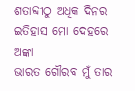ଶତାବ୍ଦୀଠୁ ଅଧିକ ଦିନର
ଇତିହାସ ମୋ ଦେହରେ ଅଙ୍କା
ଭାରତ ଗୌରବ ମୁଁ ତାର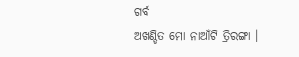ଗର୍ବ
ଅଖଣ୍ଡିତ ମୋ ନାଆଁଟି ତ୍ରିରଙ୍ଗା ।